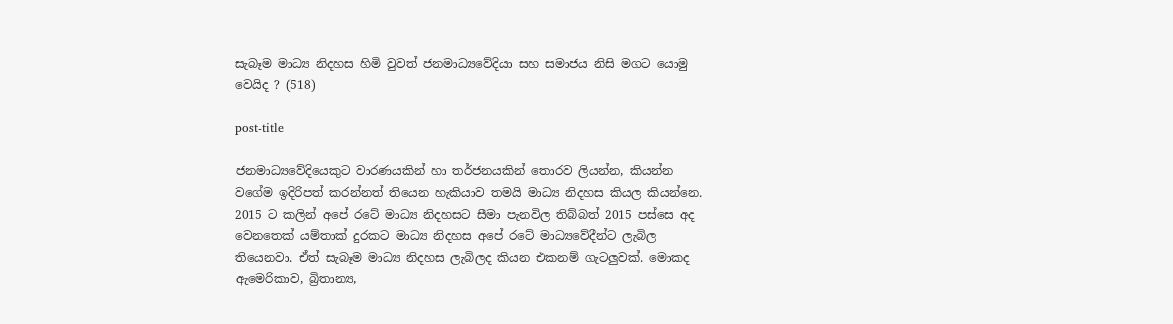සැබෑම මාධ්‍ය නිදහස හිමි වුවත් ජනමාධ්‍යවේදියා සහ සමාජය නිසි මගට යොමු වෙයිද ? (518)

post-title

ජනමාධ්‍යවේදියෙකුට වාරණයකින් හා තර්ජනයකින් තොරව ලියන්න, කියන්න වගේම ඉදිරිපත් කරන්නත් තියෙන හැකියාව තමයි මාධ්‍ය නිදහස කියල කියන්නෙ. 2015 ට කලින් අපේ රටේ මාධ්‍ය නිදහසට සීමා පැනවිල තිබ්බත් 2015 පස්සෙ අද වෙනතෙක් යම්තාක් දුරකට මාධ්‍ය නිදහස අපේ රටේ මාධ්‍යවේදීන්ට ලැබිල තියෙනවා. ඒත් සැබෑම මාධ්‍ය නිදහස ලැබිලද කියන එකනම් ගැටලුවක්. මොකද ඇමෙරිකාව, බ්‍රිතාන්‍ය,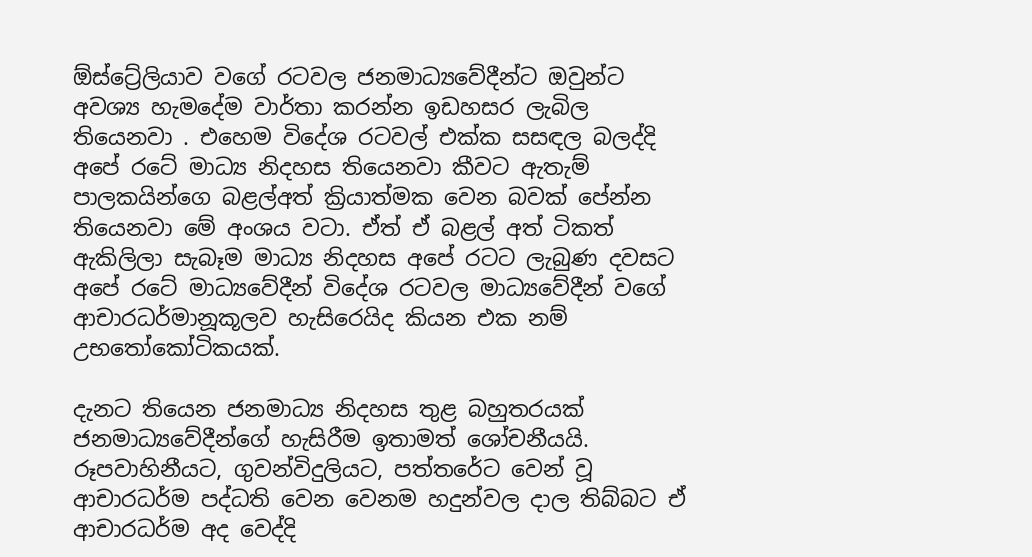ඕස්ට්‍රේලියාව වගේ රටවල ජනමාධ්‍යවේදීන්ට ඔවුන්ට අවශ්‍ය හැමදේම වාර්තා කරන්න ඉඩහසර ලැබිල තියෙනවා . එහෙම විදේශ රටවල් එක්ක සසඳල බලද්දි අපේ රටේ මාධ්‍ය නිදහස තියෙනවා කීවට ඇතැම් පාලකයින්ගෙ බළල්අත් ක්‍රියාත්මක වෙන බවක් පේන්න තියෙනවා මේ අංශය වටා. ඒත් ඒ බළල් අත් ටිකත් ඇකිලිලා සැබෑම මාධ්‍ය නිදහස අපේ රටට ලැබුණ දවසට අපේ රටේ මාධ්‍යවේදීන් විදේශ රටවල මාධ්‍යවේදීන් වගේ ආචාරධර්මානූකූලව හැසිරෙයිද කියන එක නම් උභතෝකෝටිකයක්.

දැනට තියෙන ජනමාධ්‍ය නිදහස තුළ බහුතරයක් ජනමාධ්‍යවේදීන්ගේ හැසිරීම ඉතාමත් ශෝචනීයයි. රූපවාහිනීයට, ගුවන්විදුලියට, පත්තරේට වෙන් වූ ආචාරධර්ම පද්ධති වෙන වෙනම හදුන්වල දාල තිබ්බට ඒ ආචාරධර්ම අද වෙද්දි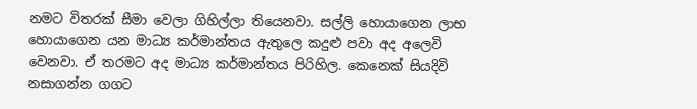නමට විතරක් සීමා වෙලා ගිහිල්ලා තියෙනවා. සල්ලි හොයාගෙන ලාභ හොයාගෙන යන මාධ්‍ය කර්මාන්තය ඇතුලෙ කදුළු පවා අද අලෙවි වෙනවා. ඒ තරමට අද මාධ්‍ය කර්මාන්තය පිරිහිල. කෙනෙක් සියදිවි නසාගන්න ගගට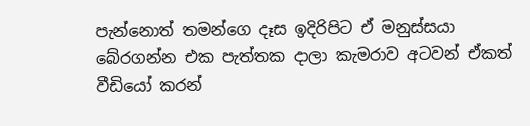පැන්නොත් තමන්ගෙ දෑස ඉදිරිපිට ඒ මනුස්සයා බේරගන්න එක පැත්තක දාලා කැමරාව අටවන් ඒකත් වීඩියෝ කරන්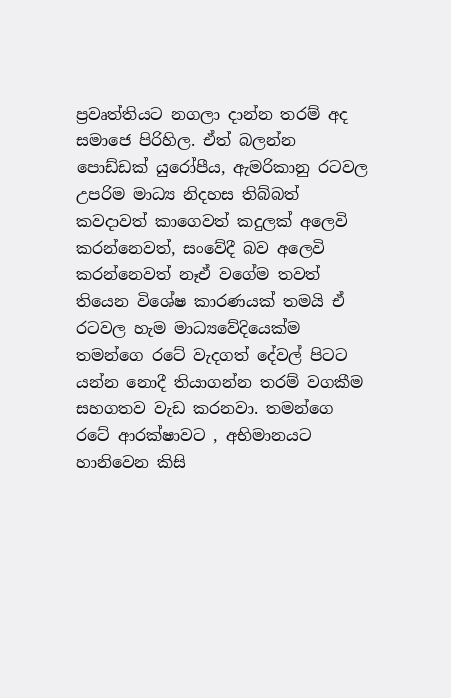ප්‍රවෘත්තියට නගලා දාන්න තරම් අද සමාජෙ පිරිහිල. ඒත් බලන්න පොඩ්ඩක් යුරෝපීය, ඇමරිකානු රටවල උපරිම මාධ්‍ය නිදහස තිබ්බත් කවදාවත් කාගෙවත් කදුලක් අලෙවි කරන්නෙවත්, සංවේදී බව අලෙවි කරන්නෙවත් නෑඒ වගේම තවත් තියෙන විශේෂ කාරණයක් තමයි ඒ රටවල හැම මාධ්‍යවේදියෙක්ම තමන්ගෙ රටේ වැදගත් දේවල් පිටට යන්න නොදී තියාගන්න තරම් වගකීම සහගතව වැඩ කරනවා. තමන්ගෙ රටේ ආරක්ෂාවට , අභිමානයට හානිවෙන කිසි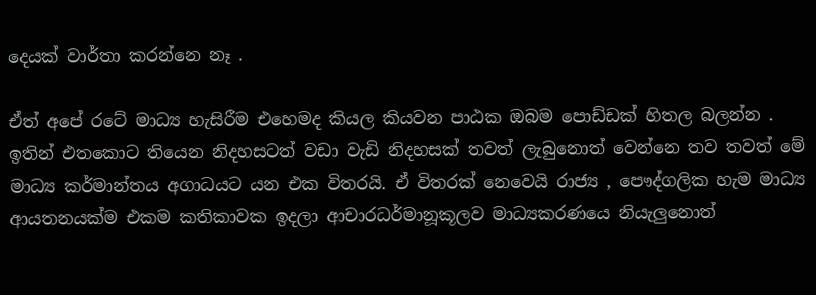දෙයක් වාර්තා කරන්නෙ නෑ .

ඒත් අපේ රටේ මාධ්‍ය හැසිරීම එහෙමද කියල කියවන පාඨක ඔබම පොඩ්ඩක් හිතල බලන්න . ඉතින් එතකොට තියෙන නිදහසටත් වඩා වැඩි නිදහසක් තවත් ලැබුනොත් වෙන්නෙ තව තවත් මේ මාධ්‍ය කර්මාන්තය අගාධයට යන එක විතරයි. ඒ විතරක් නෙවෙයි රාජ්‍ය , පෞද්ගලික හැම මාධ්‍ය ආයතනයක්ම එකම කතිකාවක ඉදලා ආචාරධර්මානූකූලව මාධ්‍යකරණයෙ නියැලුනොත්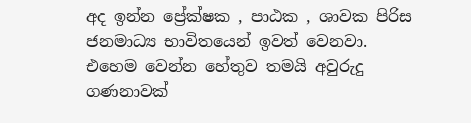අද ඉන්න ප්‍රේක්ෂක , පාඨක , ශාවක පිරිස ජනමාධ්‍ය භාවිතයෙන් ඉවත් වෙනවා. එහෙම වෙන්න හේතුව තමයි අවුරුදු ගණනාවක්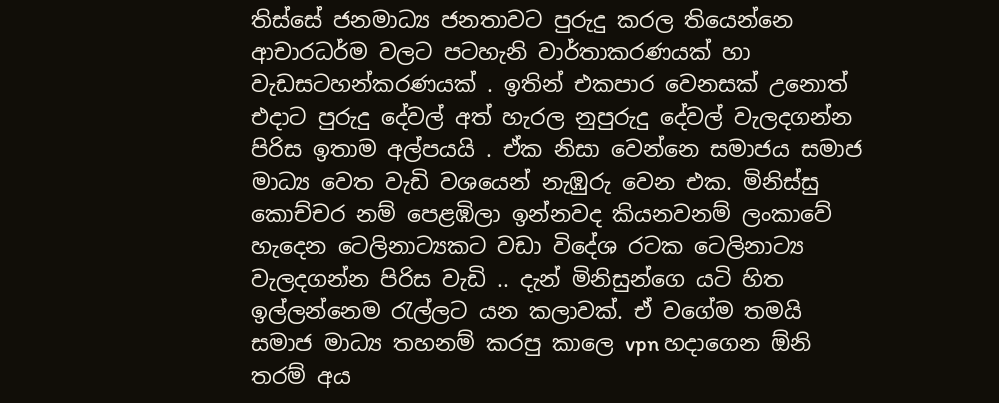තිස්සේ ජනමාධ්‍ය ජනතාවට පුරුදු කරල තියෙන්නෙ ආචාරධර්ම වලට පටහැනි වාර්තාකරණයක් හා වැඩසටහන්කරණයක් . ඉතින් එකපාර වෙනසක් උනොත් එදාට පුරුදු දේවල් අත් හැරල නුපුරුදු දේවල් වැලදගන්න පිරිස ඉතාම අල්පයයි . ඒක නිසා වෙන්නෙ සමාජය සමාජ මාධ්‍ය වෙත වැඩි වශයෙන් නැඹුරු වෙන එක. මිනිස්සු කොච්චර නම් පෙළඹිලා ඉන්නවද කියනවනම් ලංකාවේ හැදෙන ටෙලිනාට්‍යකට වඩා විදේශ රටක ටෙලිනාට්‍ය වැලදගන්න පිරිස වැඩි .. දැන් මිනිසුන්ගෙ යටි හිත ඉල්ලන්නෙම රැල්ලට යන කලාවක්. ඒ වගේම තමයි සමාජ මාධ්‍ය තහනම් කරපු කාලෙ vpn හදාගෙන ඕනි තරම් අය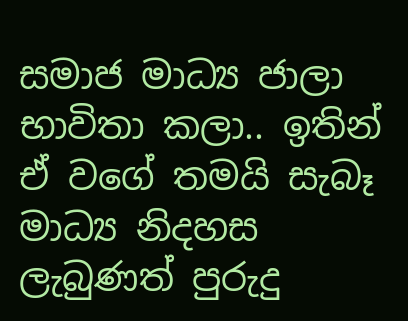සමාජ මාධ්‍ය ජාලා භාවිතා කලා.. ඉතින් ඒ වගේ තමයි සැබෑ මාධ්‍ය නිදහස ලැබුණත් පුරුදු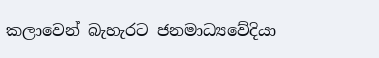කලාවෙන් බැහැරට ජනමාධ්‍යවේදියා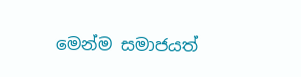මෙන්ම සමාජයත්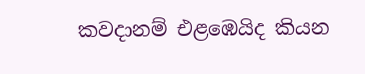කවදානම් එළඹෙයිද කියන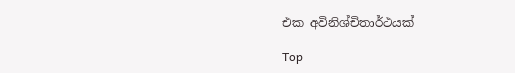එක අවිනිශ්චිතාර්ථයක්

Top